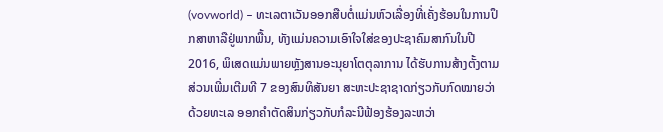(vovworld) – ທະເລຕາເວັນອອກສືບຕໍ່ແມ່ນຫົວເລື່ອງທີ່ເຄັ່ງຮ້ອນໃນການປຶກສາຫາລືຢູ່ພາກພື້ນ, ທັງແມ່ນຄວາມເອົາໃຈໃສ່ຂອງປະຊາຄົມສາກົນໃນປີ 2016, ພິເສດແມ່ນພາຍຫຼັງສານອະນຸຍາໂຕຕຸລາການ ໄດ້ຮັບການສ້າງຕັ້ງຕາມສ່ວນເພີ່ມເຕີມທີ 7 ຂອງສົນທິສັນຍາ ສະຫະປະຊາຊາດກ່ຽວກັບກົດໝາຍວ່າດ້ວຍທະເລ ອອກຄຳຕັດສິນກ່ຽວກັບກໍລະນີຟ້ອງຮ້ອງລະຫວ່າ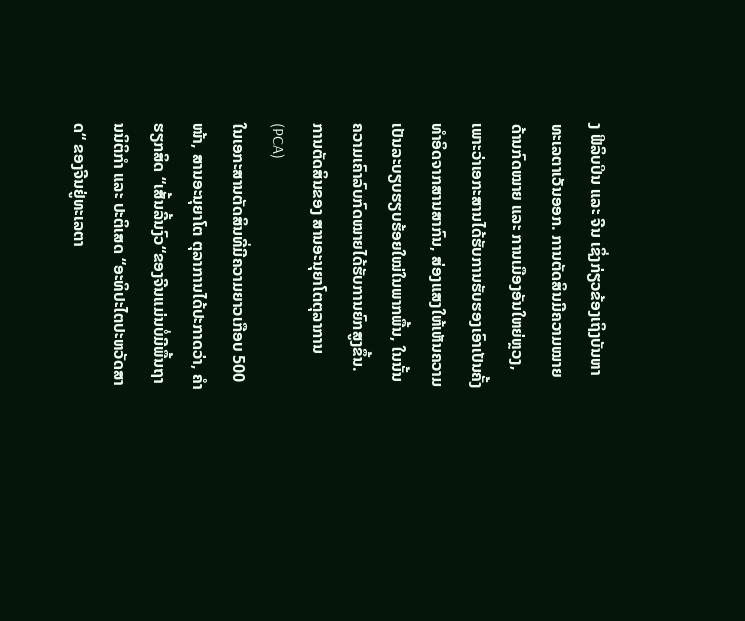ງ ຟີລິບປິນ ແລະ ຈີນ ເຊິ່ງກ່ຽວຂ້ອງເຖິງບັນຫາທະເລຕາເວັນອອກ. ການຕັດສິນມີຄວາມໝາຍດ້ານກົດໝາຍ ແລະ ການເມືອງອັນໃຫຍ່ຫຼວງ, ເພາະວ່າເອກະສານໄດ້ຮັບການຮັບຮອງເອົາເປັນຄັ້ງທຳອິດຈາກສານສາກົນ, ສ່ອງແສງໃຫ້ເຫັນຄວາມເປັນລະບຽບຮຽບຮ້ອຍໃໝ່ໃນພາກພື້ນ, ໃນນັ້ນຄວາມເຄົາລົບກົດໝາຍໄດ້ຮັບການຍົກສູງຂຶ້ນ.
ການຕັດສິນຂອງ ສານອະນຸຍາໂຕຕຸລາການ (PCA)
ໃນເອກະສານຕັດສິນທີ່ມີຄວາມຍາວເກືອບ 500 ໜ້າ, ສານອະນຸຍາໂຕ ຕຸລາການໄດ້ປະກາດວ່າ, ຄຳຮຽກສິດ “ເສັ້ນລີ້ນງົວ“ຂອງຈີນແມ່ນບໍ່ມີພື້ນຖານນິຕິກຳ ແລະ ປະຕິເສດ “ອະທິປະໄຕປະຫວັດສາດ“ ຂອງຈີນຢູ່ທະເລຕາ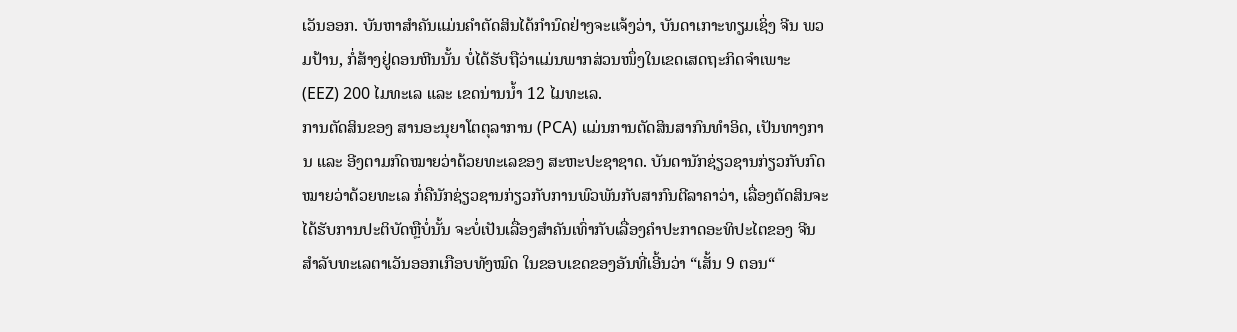ເວັນອອກ. ບັນຫາສຳຄັນແມ່ນຄຳຕັດສິນໄດ້ກຳນົດຢ່າງຈະແຈ້ງວ່າ, ບັນດາເກາະທຽມເຊິ່ງ ຈີນ ພວມປ້ານ, ກໍ່ສ້າງຢູ່ດອນຫີນນັ້ນ ບໍ່ໄດ້ຮັບຖືວ່າແມ່ນພາກສ່ວນໜຶ່ງໃນເຂດເສດຖະກິດຈຳເພາະ (EEZ) 200 ໄມທະເລ ແລະ ເຂດນ່ານນ້ຳ 12 ໄມທະເລ.
ການຕັດສິນຂອງ ສານອະນຸຍາໂຕຕຸລາການ (PCA) ແມ່ນການຕັດສິນສາກົນທຳອິດ, ເປັນທາງການ ແລະ ອີງຕາມກົດໝາຍວ່າດ້ວຍທະເລຂອງ ສະຫະປະຊາຊາດ. ບັນດານັກຊ່ຽວຊານກ່ຽວກັບກົດໝາຍວ່າດ້ວຍທະເລ ກໍ່ຄືນັກຊ່ຽວຊານກ່ຽວກັບການພົວພັນກັບສາກົນຕີລາຄາວ່າ, ເລື່ອງຕັດສິນຈະໄດ້ຮັບການປະຕິບັດຫຼືບໍ່ນັ້ນ ຈະບໍ່ເປັນເລື່ອງສຳຄັນເທົ່າກັບເລື່ອງຄຳປະກາດອະທິປະໄຕຂອງ ຈີນ ສຳລັບທະເລຕາເວັນອອກເກືອບທັງໝົດ ໃນຂອບເຂດຂອງອັນທີ່ເອີ້ນວ່າ “ເສັ້ນ 9 ຕອນ“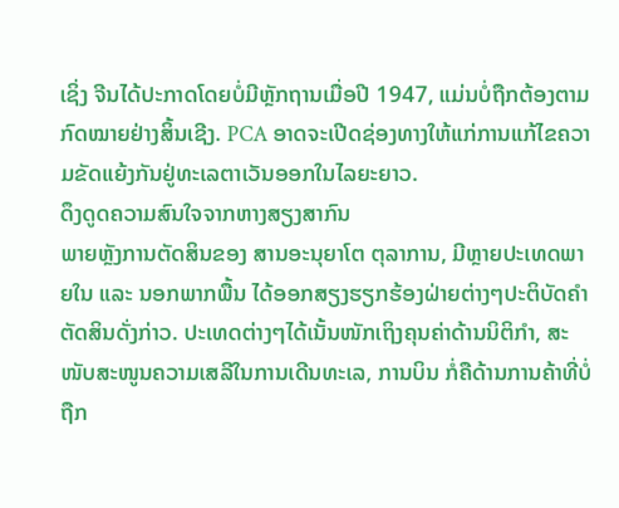ເຊິ່ງ ຈີນໄດ້ປະກາດໂດຍບໍ່ມີຫຼັກຖານເມື່ອປີ 1947, ແມ່ນບໍ່ຖືກຕ້ອງຕາມກົດໝາຍຢ່າງສິ້ນເຊີງ. PCA ອາດຈະເປີດຊ່ອງທາງໃຫ້ແກ່ການແກ້ໄຂຄວາມຂັດແຍ້ງກັນຢູ່ທະເລຕາເວັນອອກໃນໄລຍະຍາວ.
ດຶງດູດຄວາມສົນໃຈຈາກຫາງສຽງສາກົນ
ພາຍຫຼັງການຕັດສິນຂອງ ສານອະນຸຍາໂຕ ຕຸລາການ, ມີຫຼາຍປະເທດພາຍໃນ ແລະ ນອກພາກພື້ນ ໄດ້ອອກສຽງຮຽກຮ້ອງຝ່າຍຕ່າງໆປະຕິບັດຄຳຕັດສິນດັ່ງກ່າວ. ປະເທດຕ່າງໆໄດ້ເນັ້ນໜັກເຖິງຄຸນຄ່າດ້ານນິຕິກຳ, ສະໜັບສະໜູນຄວາມເສລີໃນການເດີນທະເລ, ການບິນ ກໍ່ຄືດ້ານການຄ້າທີ່ບໍ່ຖືກ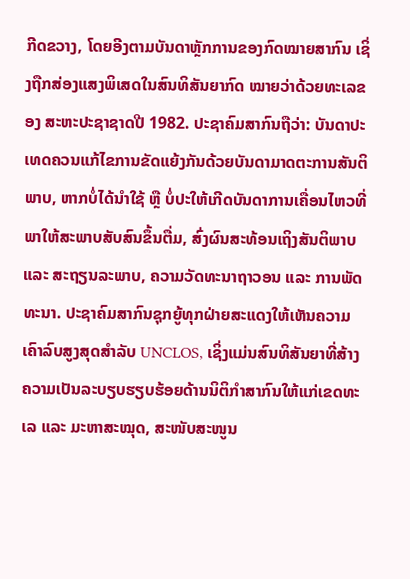ກີດຂວາງ, ໂດຍອີງຕາມບັນດາຫຼັກການຂອງກົດໝາຍສາກົນ ເຊິ່ງຖືກສ່ອງແສງພິເສດໃນສົນທິສັນຍາກົດ ໝາຍວ່າດ້ວຍທະເລຂອງ ສະຫະປະຊາຊາດປີ 1982. ປະຊາຄົມສາກົນຖືວ່າ: ບັນດາປະເທດຄວນແກ້ໄຂການຂັດແຍ້ງກັນດ້ວຍບັນດາມາດຕະການສັນຕິພາບ, ຫາກບໍ່ໄດ້ນຳໃຊ້ ຫຼື ບໍ່ປະໃຫ້ເກີດບັນດາການເຄື່ອນໄຫວທີ່ພາໃຫ້ສະພາບສັບສົນຂຶ້ນຕື່ມ, ສົ່ງຜົນສະທ້ອນເຖິງສັນຕິພາບ ແລະ ສະຖຽນລະພາບ, ຄວາມວັດທະນາຖາວອນ ແລະ ການພັດທະນາ. ປະຊາຄົມສາກົນຊຸກຍູ້ທຸກຝ່າຍສະແດງໃຫ້ເຫັນຄວາມເຄົາລົບສູງສຸດສຳລັບ UNCLOS, ເຊິ່ງແມ່ນສົນທິສັນຍາທີ່ສ້າງຄວາມເປັນລະບຽບຮຽບຮ້ອຍດ້ານນິຕິກຳສາກົນໃຫ້ແກ່ເຂດທະເລ ແລະ ມະຫາສະໝຸດ, ສະໜັບສະໜູນ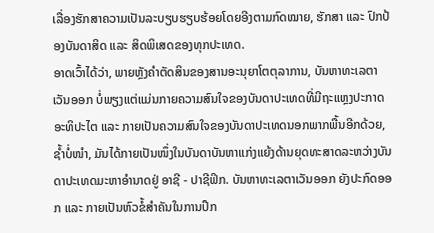ເລື່ອງຮັກສາຄວາມເປັນລະບຽບຮຽບຮ້ອຍໂດຍອີງຕາມກົດໝາຍ, ຮັກສາ ແລະ ປົກປ້ອງບັນດາສິດ ແລະ ສິດພິເສດຂອງທຸກປະເທດ.
ອາດເວົ້າໄດ້ວ່າ, ພາຍຫຼັງຄຳຕັດສິນຂອງສານອະນຸຍາໂຕຕຸລາການ, ບັນຫາທະເລຕາເວັນອອກ ບໍ່ພຽງແຕ່ແມ່ນກາຍຄວາມສົນໃຈຂອງບັນດາປະເທດທີ່ມີຖະແຫຼງປະກາດອະທິປະໄຕ ແລະ ກາຍເປັນຄວາມສົນໃຈຂອງບັນດາປະເທດນອກພາກພື້ນອີກດ້ວຍ, ຊ້ຳບໍ່ໜຳ, ມັນໄດ້ກາຍເປັນໜຶ່ງໃນບັນດາບັນຫາແກ່ງແຍ້ງດ້ານຍຸດທະສາດລະຫວ່າງບັນດາປະເທດມະຫາອຳນາດຢູ່ ອາຊີ - ປາຊີຟິກ. ບັນຫາທະເລຕາເວັນອອກ ຍັງປະກົດອອກ ແລະ ກາຍເປັນຫົວຂໍ້ສຳຄັນໃນການປຶກ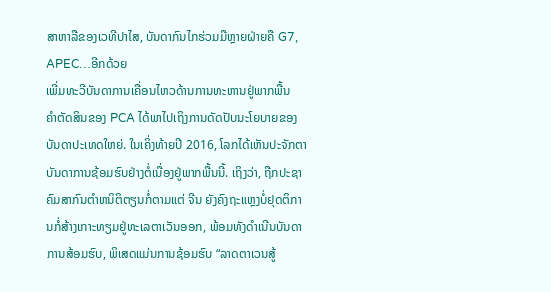ສາຫາລືຂອງເວທີປາໄສ, ບັນດາກົນໄກຮ່ວມມືຫຼາຍຝ່າຍຄື G7, APEC…ອີກດ້ວຍ
ເພີ່ມທະວີບັນດາການເຄື່ອນໄຫວດ້ານການທະຫານຢູ່ພາກພື້ນ
ຄຳຕັດສິນຂອງ PCA ໄດ້ພາໄປເຖິງການດັດປັບນະໂຍບາຍຂອງບັນດາປະເທດໃຫຍ່. ໃນເຄິ່ງທ້າຍປີ 2016, ໂລກໄດ້ເຫັນປະຈັກຕາບັນດາການຊ້ອມຮົບຢ່າງຕໍ່ເນື່ອງຢູ່ພາກພື້ນນີ້. ເຖິງວ່າ, ຖືກປະຊາຄົມສາກົນຕຳຫນິຕິຕຽນກໍ່ຕາມແຕ່ ຈີນ ຍັງຄົງຖະແຫຼງບໍ່ຢຸດຕິການກໍ່ສ້າງເກາະທຽມຢູ່ທະເລຕາເວັນອອກ, ພ້ອມທັງດຳເນີນບັນດາການສ້ອມຮົບ, ພິເສດແມ່ນການຊ້ອມຮົບ “ລາດຕາເວນສູ້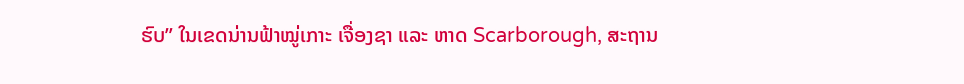ຮົບ” ໃນເຂດນ່ານຟ້າໝູ່ເກາະ ເຈື່ອງຊາ ແລະ ຫາດ Scarborough, ສະຖານ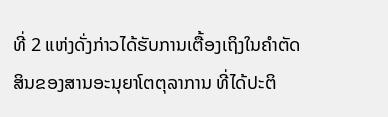ທີ່ 2 ແຫ່ງດັ່ງກ່າວໄດ້ຮັບການເຕື້ອງເຖິງໃນຄຳຕັດສິນຂອງສານອະນຸຍາໂຕຕຸລາການ ທີ່ໄດ້ປະຕິ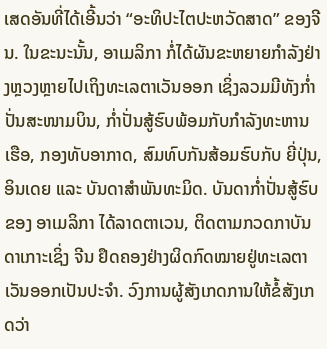ເສດອັນທີ່ໄດ້ເອີ້ນວ່າ “ອະທິປະໄຕປະຫວັດສາດ” ຂອງຈີນ. ໃນຂະນະນັ້ນ, ອາເມລິກາ ກໍ່ໄດ້ຜັນຂະຫຍາຍກຳລັງຢ່າງຫຼວງຫຼາຍໄປເຖິງທະເລຕາເວັນອອກ ເຊິ່ງລວມມີທັງກ່ຳປັ່ນສະໜາມບິນ, ກ່ຳປັ່ນສູ້ຮົບພ້ອມກັບກຳລັງທະຫານເຮືອ, ກອງທັບອາກາດ, ສົມທົບກັນສ້ອມຮົບກັບ ຍີ່ປຸ່ນ, ອິນເດຍ ແລະ ບັນດາສຳພັນທະມິດ. ບັນດາກ່ຳປັ່ນສູ້ຮົບຂອງ ອາເມລິກາ ໄດ້ລາດຕາເວນ, ຕິດຕາມກວດກາບັນດາເກາະເຊິ່ງ ຈີນ ຢຶດຄອງຢ່າງຜິດກົດໝາຍຢູ່ທະເລຕາເວັນອອກເປັນປະຈຳ. ວົງການຜູ້ສັງເກດການໃຫ້ຂໍ້ສັງເກດວ່າ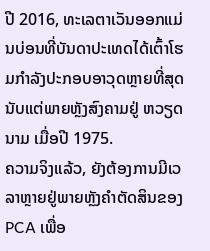ປີ 2016, ທະເລຕາເວັນອອກແມ່ນບ່ອນທີ່ບັນດາປະເທດໄດ້ເຕົ້າໂຮມກຳລັງປະກອບອາວຸດຫຼາຍທີ່ສຸດນັບແຕ່ພາຍຫຼັງສົງຄາມຢູ່ ຫວຽດນາມ ເມື່ອປີ 1975.
ຄວາມຈິງແລ້ວ, ຍັງຕ້ອງການມີເວລາຫຼາຍຢູ່ພາຍຫຼັງຄຳຕັດສິນຂອງ PCA ເພື່ອ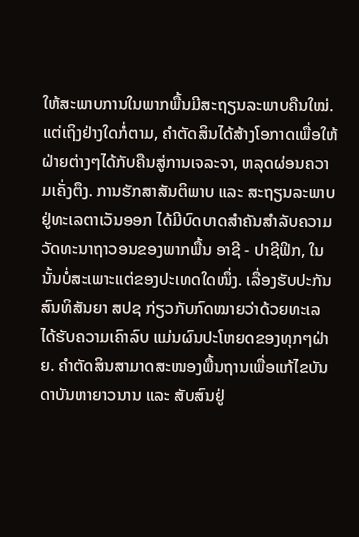ໃຫ້ສະພາບການໃນພາກພື້ນມີສະຖຽນລະພາບຄືນໃໝ່. ແຕ່ເຖິງຢ່າງໃດກໍ່ຕາມ, ຄຳຕັດສິນໄດ້ສ້າງໂອກາດເພື່ອໃຫ້ຝ່າຍຕ່າງໆໄດ້ກັບຄືນສູ່ການເຈລະຈາ, ຫລຸດຜ່ອນຄວາມເຄັ່ງຕຶງ. ການຮັກສາສັນຕິພາບ ແລະ ສະຖຽນລະພາບຢູ່ທະເລຕາເວັນອອກ ໄດ້ມີບົດບາດສຳຄັນສຳລັບຄວາມວັດທະນາຖາວອນຂອງພາກພື້ນ ອາຊີ - ປາຊີຟິກ, ໃນນັ້ນບໍ່ສະເພາະແຕ່ຂອງປະເທດໃດໜຶ່ງ. ເລື່ອງຮັບປະກັນສົນທິສັນຍາ ສປຊ ກ່ຽວກັບກົດໝາຍວ່າດ້ວຍທະເລ ໄດ້ຮັບຄວາມເຄົາລົບ ແມ່ນຜົນປະໂຫຍດຂອງທຸກໆຝ່າຍ. ຄຳຕັດສິນສາມາດສະໜອງພື້ນຖານເພື່ອແກ້ໄຂບັນດາບັນຫາຍາວນານ ແລະ ສັບສົນຢູ່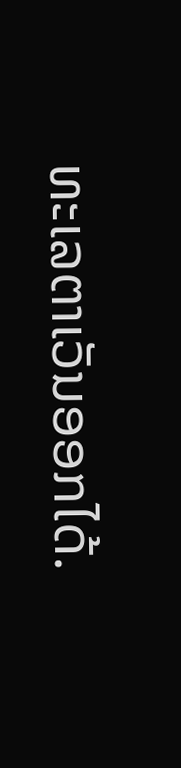ທະເລຕາເວັນອອກໄດ້.